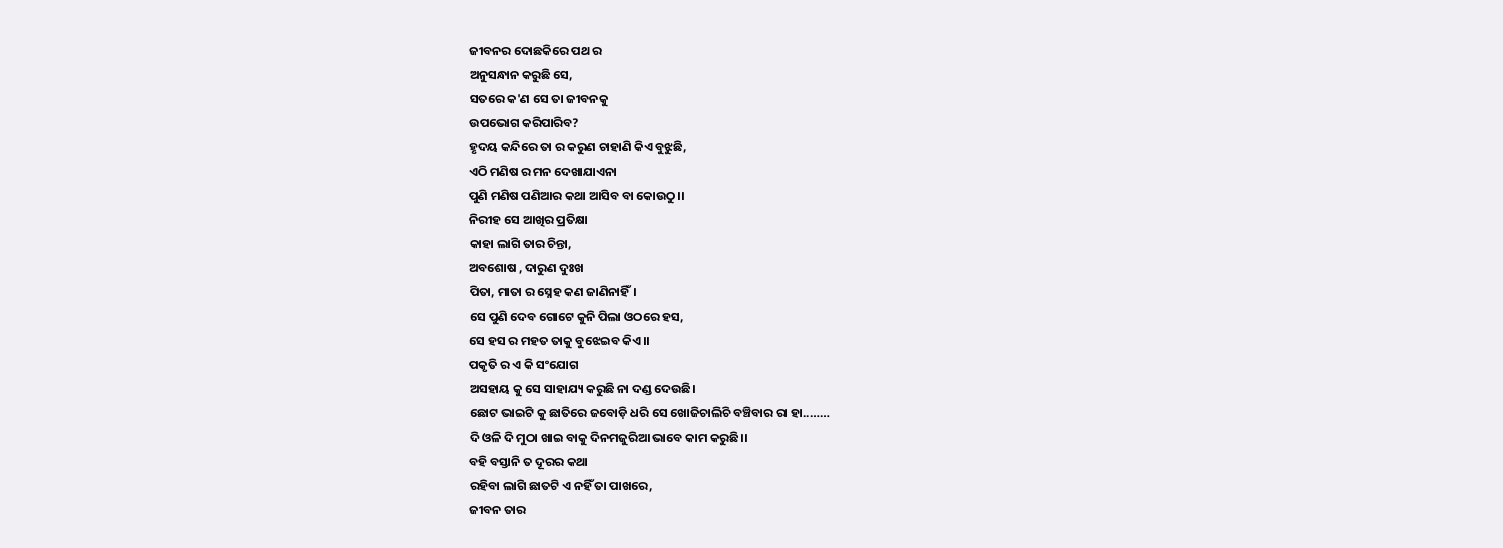ଜୀବନର ଦୋଛକିରେ ପଥ ର
ଅନୁସନ୍ଧାନ କରୁଛି ସେ,
ସତରେ କ'ଣ ସେ ତା ଜୀବନକୁ
ଉପଭୋଗ କରିପାରିବ?
ହୃଦୟ କନ୍ଦିରେ ତା ର କରୁଣ ଚାହାଣି କିଏ ବୁଝୁଛି,
ଏଠି ମଣିଷ ର ମନ ଦେଖାଯାଏନା
ପୁଣି ମଣିଷ ପଣିଆର କଥା ଆସିବ ବା କୋଉଠୁ।।
ନିରୀହ ସେ ଆଖିର ପ୍ରତିକ୍ଷା
କାହା ଲାଗି ତାର ଚିନ୍ତା,
ଅବଶୋଷ , ଦାରୁଣ ଦୁଃଖ
ପିତା, ମାତା ର ସ୍ନେହ କଣ ଜାଣିନାହିଁ।
ସେ ପୁଣି ଦେବ ଗୋଟେ କୁନି ପିଲା ଓଠରେ ହସ,
ସେ ହସ ର ମହତ ତାକୁ ବୁଝେଇବ କିଏ।।
ପକୃତି ର ଏ କି ସଂଯୋଗ
ଅସହାୟ କୁ ସେ ସାହାଯ୍ୟ କରୁଛି ନା ଦଣ୍ଡ ଦେଉଛି।
ଛୋଟ ଭାଇଟି କୁ ଛାତିରେ ଜବୋଡ଼ି ଧରି ସେ ଖୋଜିଚାଲିଚି ବଞ୍ଚିବାର ରା ହା..……
ଦି ଓଳି ଦି ମୁଠା ଖାଇ ବାକୁ ଦିନମଜୁରିଆ ଭାବେ କାମ କରୁଛି।।
ବହି ବସ୍ତାନି ତ ଦୂରର କଥା
ରହିବା ଲାଗି ଛାତଟି ଏ ନହିଁ ତା ପାଖରେ,
ଜୀବନ ତାର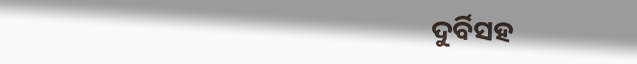ଦୁର୍ବିସହ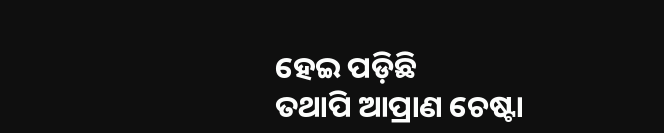ହେଇ ପଡ଼ିଛି
ତଥାପି ଆପ୍ରାଣ ଚେଷ୍ଟା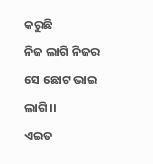କରୁଛି
ନିଜ ଲାଗି ନିଜର ସେ ଛୋଟ ଭାଇ ଲାଗି।।
ଏଇତ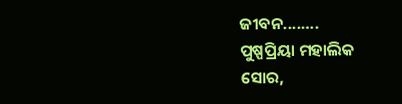ଜୀବନ....….
ପୁଷ୍ପପ୍ରିୟା ମହାଲିକ
ସୋର,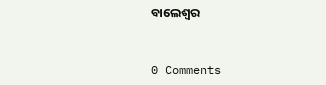ବାଲେଶ୍ବର


0 Comments